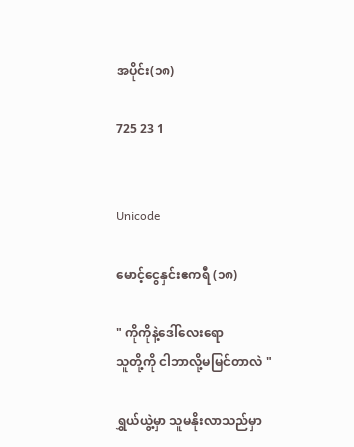အပိုင်း(၁၈)

725 23 1


Unicode

မောင့်ငွေနှင်းဧကရီ (၁၈)

" ကိုကိုနဲ့ဒေါ်လေးရော
သူတို့ကို ငါဘာလို့မမြင်တာလဲ "

ရွှယ်ယွဲ့မှာ သူမနိုးလာသည်မှာ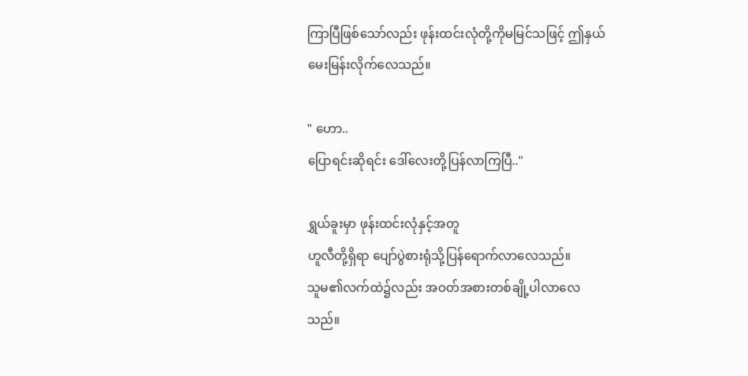ကြာပြီဖြစ်သော်လည်း ဖုန်းထင်းလုံတို့ကိုမမြင်သဖြင့် ဤနှယ်မေးမြန်းလိုက်လေသည်။

" ဟော..
ပြောရင်းဆိုရင်း ဒေါ်လေးတို့ပြန်လာကြပြီ.."

ရွှယ်ခူးမှာ ဖုန်းထင်းလုံနှင့်အတူ
ဟူလီတို့ရှိရာ ပျော်ပွဲစားရုံသို့ပြန်ရောက်လာလေသည်။
သူမ၏လက်ထဲ၌လည်း အဝတ်အစားတစ်ချို့ပါလာလေသည်။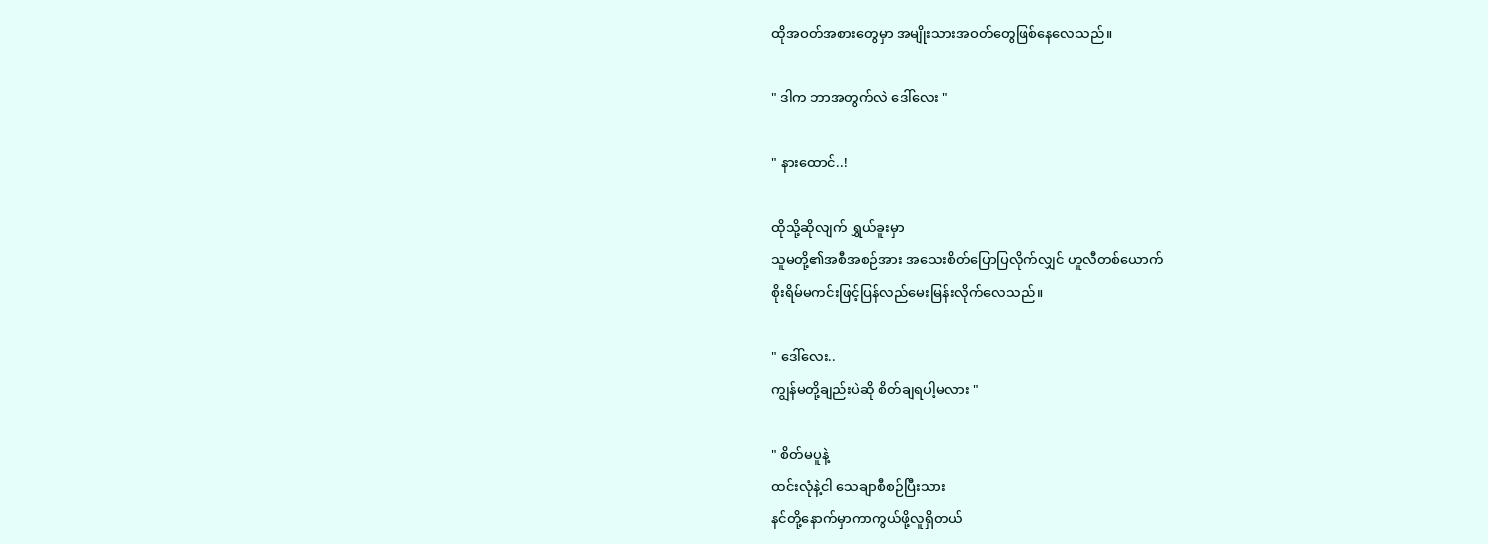ထိုအဝတ်အစားတွေမှာ အမျိုးသားအဝတ်တွေဖြစ်နေလေသည်။

" ဒါက ဘာအတွက်လဲ ဒေါ်လေး "

" နားထောင်..!

ထိုသို့ဆိုလျက် ရွှယ်ခူးမှာ
သူမတို့၏အစီအစဉ်အား အသေးစိတ်ပြောပြလိုက်လျှင် ဟူလီတစ်ယောက်
စိုးရိမ်မကင်းဖြင့်ပြန်လည်မေးမြန်းလိုက်လေသည်။

" ဒေါ်လေး..
ကျွန်မတို့ချည်းပဲဆို စိတ်ချရပါ့မလား "

" စိတ်မပူနဲ့
ထင်းလုံနဲ့ငါ သေချာစီစဉ်ပြီးသား
နင်တို့နောက်မှာကာကွယ်ဖို့လူရှိတယ်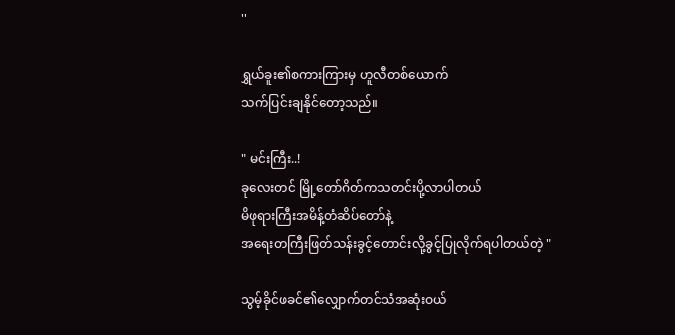''

ရွှယ်ခူး၏စကားကြားမှ ဟူလီတစ်ယောက်
သက်ပြင်းချနိုင်တော့သည်။

" မင်းကြီး..!
ခုလေးတင် မြို့တော်ဂိတ်ကသတင်းပို့လာပါတယ်
မိဖုရားကြီးအမိန့်တံဆိပ်တော်နဲ့
အရေးတကြီးဖြတ်သန်းခွင့်တောင်းလို့ခွင့်ပြုလိုက်ရပါတယ်တဲ့ "

သွမ့်ခိုင်ဖခင်၏လျှောက်တင်သံအဆုံးဝယ်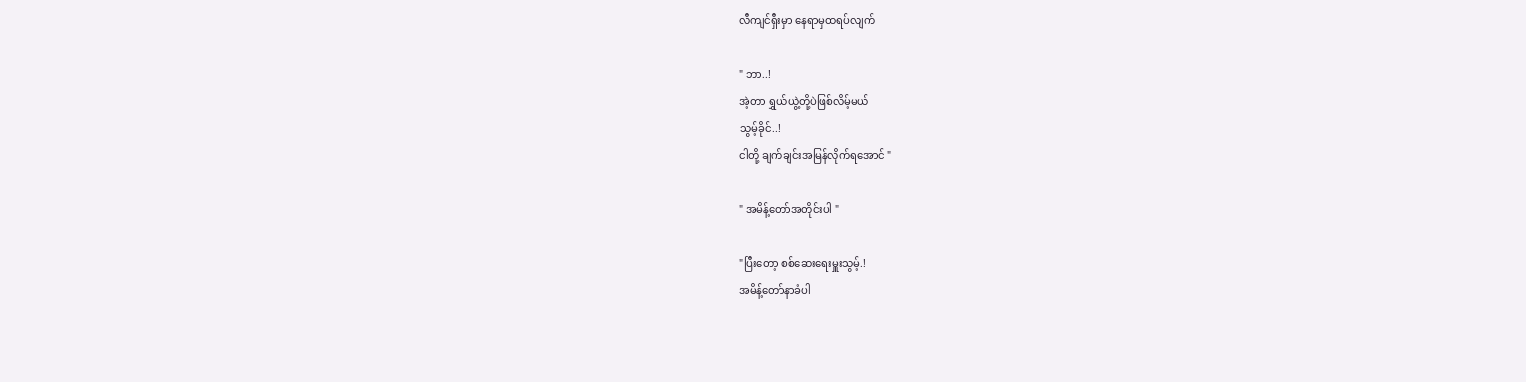လီကျင်ရှီးမှာ နေရာမှထရပ်လျက်

" ဘာ..!
အဲ့တာ ရွှယ်ယွဲ့တို့ပဲဖြစ်လိမ့်မယ်
သွမ့်ခိုင်..!
ငါတို့ ချက်ချင်းအမြန်လိုက်ရအောင် "

" အမိန့်တော်အတိုင်းပါ "

"ပြီးတော့ စစ်ဆေးရေးမှူးသွမ့်.!
အမိန့်တော်နာခံပါ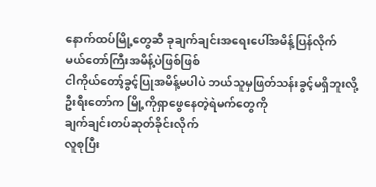နောက်ထပ်မြို့တွေဆီ ခုချက်ချင်းအရေးပေါ်အမိန့်ပြန်လိုက်
မယ်တော်ကြီးအမိန့်ပဲဖြစ်ဖြစ်
ငါကိုယ်တော့်ခွင့်ပြုအမိန့်မပါပဲ ဘယ်သူမှဖြတ်သန်းခွင့်မရှိဘူးလို့
ဦးရီးတော်က မြို့ကိုရှာဖွေနေတဲ့ရဲမက်တွေကို
ချက်ချင်းတပ်ဆုတ်ခိုင်းလိုက်
လူစုပြီး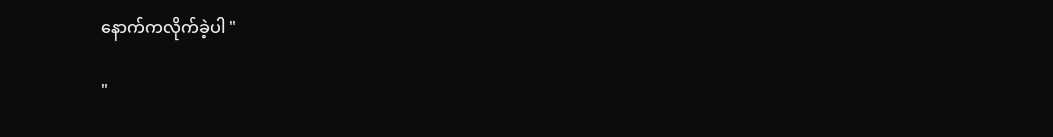နောက်ကလိုက်ခဲ့ပါ "

"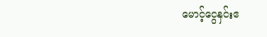မောင့်ငွေနှင်းဧ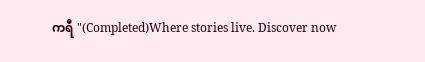ကရီ "(Completed)Where stories live. Discover now